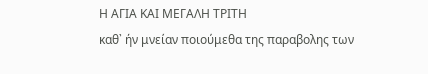Η ΑΓΙΑ ΚΑΙ ΜΕΓΑΛΗ ΤΡΙΤΗ
καθ᾽ ήν μνείαν ποιούμεθα της παραβολης των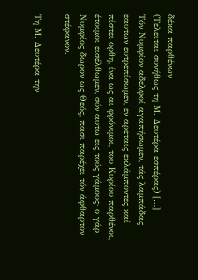δέκα παρθένων
(Τελειται συνήθως τη Μ. Δευτέρα εσπέρας) […]
Τόν Νυμφίον αδελφοί αγαπήσωμεν, τάς λαμπάδας εαυτων ευτρεπίσωμεν, εν αρεταις εκλάμποντες καί πίστει ορθη, ίνα ως αι φρόνιμοι, του Κυρίου παρθένοι, έτοιμοι εισέλθωμεν, σύν αυτω εις τούς γάμους· ο γάρ Νυμφίος δωρον ως Θεός, πασι παρέχει τόν άφθαρτον στέφανον.

Τη Μ. Δευτέρα την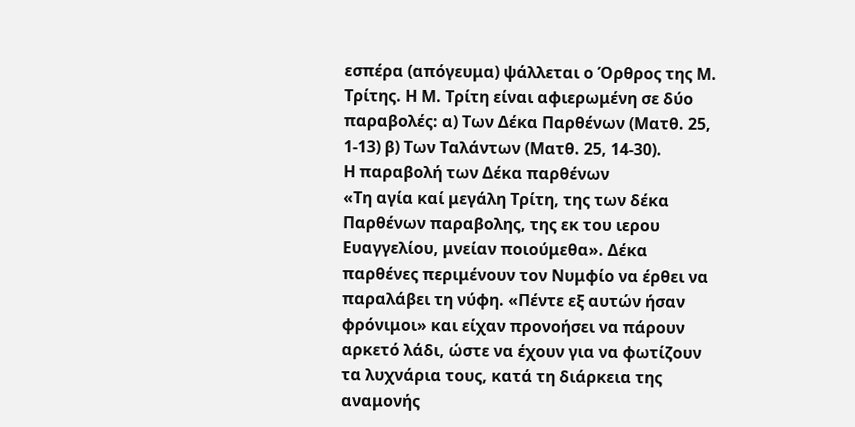εσπέρα (απόγευμα) ψάλλεται ο Όρθρος της Μ. Τρίτης. Η Μ. Τρίτη είναι αφιερωμένη σε δύο παραβολές: α) Των Δέκα Παρθένων (Ματθ. 25, 1-13) β) Των Ταλάντων (Ματθ. 25, 14-30).
Η παραβολή των Δέκα παρθένων
«Τη αγία καί μεγάλη Τρίτη, της των δέκα Παρθένων παραβολης, της εκ του ιερου Ευαγγελίου, μνείαν ποιούμεθα». Δέκα παρθένες περιμένουν τον Νυμφίο να έρθει να παραλάβει τη νύφη. «Πέντε εξ αυτών ήσαν φρόνιμοι» και είχαν προνοήσει να πάρουν αρκετό λάδι, ώστε να έχουν για να φωτίζουν τα λυχνάρια τους, κατά τη διάρκεια της αναμονής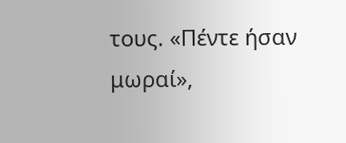τους. «Πέντε ήσαν μωραί»,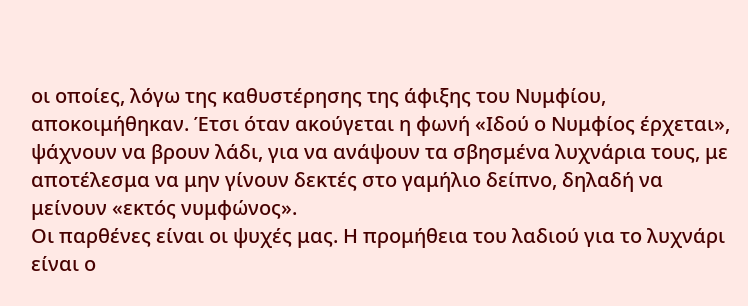οι οποίες, λόγω της καθυστέρησης της άφιξης του Νυμφίου, αποκοιμήθηκαν. Έτσι όταν ακούγεται η φωνή «Ιδού ο Νυμφίος έρχεται», ψάχνουν να βρουν λάδι, για να ανάψουν τα σβησμένα λυχνάρια τους, με αποτέλεσμα να μην γίνουν δεκτές στο γαμήλιο δείπνο, δηλαδή να μείνουν «εκτός νυμφώνος».
Οι παρθένες είναι οι ψυχές μας. Η προμήθεια του λαδιού για το λυχνάρι είναι ο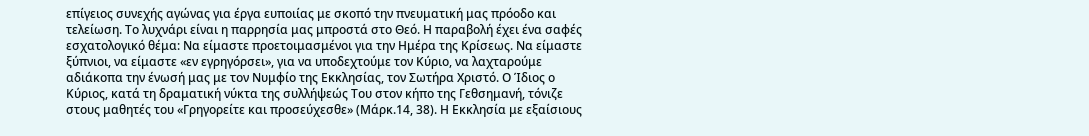επίγειος συνεχής αγώνας για έργα ευποιίας με σκοπό την πνευματική μας πρόοδο και τελείωση. Το λυχνάρι είναι η παρρησία μας μπροστά στο Θεό. Η παραβολή έχει ένα σαφές εσχατολογικό θέμα: Να είμαστε προετοιμασμένοι για την Ημέρα της Κρίσεως. Να είμαστε ξύπνιοι, να είμαστε «εν εγρηγόρσει», για να υποδεχτούμε τον Κύριο, να λαχταρούμε αδιάκοπα την ένωσή μας με τον Νυμφίο της Εκκλησίας, τον Σωτήρα Χριστό. Ο Ίδιος ο Κύριος, κατά τη δραματική νύκτα της συλλήψεώς Του στον κήπο της Γεθσημανή, τόνιζε στους μαθητές του «Γρηγορείτε και προσεύχεσθε» (Μάρκ.14, 38). Η Εκκλησία με εξαίσιους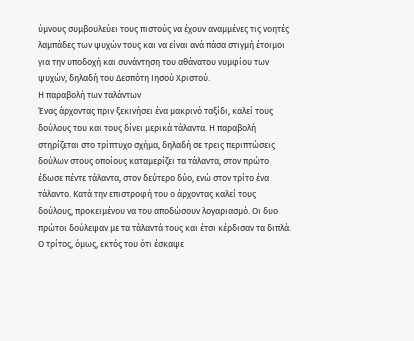ύμνους συμβουλεύει τους πιστούς να έχουν αναμμένες τις νοητές λαμπάδες των ψυχών τους και να είναι ανά πάσα στιγμή έτοιμοι για την υποδοχή και συνάντηση του αθάνατου νυμφίου των ψυχών, δηλαδή του Δεσπότη Ιησού Χριστού.
Η παραβολή των ταλάντων
Ένας άρχοντας πριν ξεκινήσει ένα μακρινό ταξίδι, καλεί τους δούλους του και τους δίνει μερικά τάλαντα. Η παραβολή στηρίζεται στο τρίπτυχο σχήμα, δηλαδή σε τρεις περιπτώσεις δούλων στους οποίους καταμερίζει τα τάλαντα, στον πρώτο έδωσε πέντε τάλαντα, στον δεύτερο δύο, ενώ στον τρίτο ένα τάλαντο. Κατά την επιστροφή του ο άρχοντας καλεί τους δούλους, προκειμένου να του αποδώσουν λογαριασμό. Οι δυο πρώτοι δούλεψαν με τα τάλαντά τους και έτσι κέρδισαν τα διπλά. Ο τρίτος, όμως, εκτός του ότι έσκαψε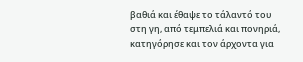βαθιά και έθαψε το τάλαντό του στη γη, από τεμπελιά και πονηριά, κατηγόρησε και τον άρχοντα για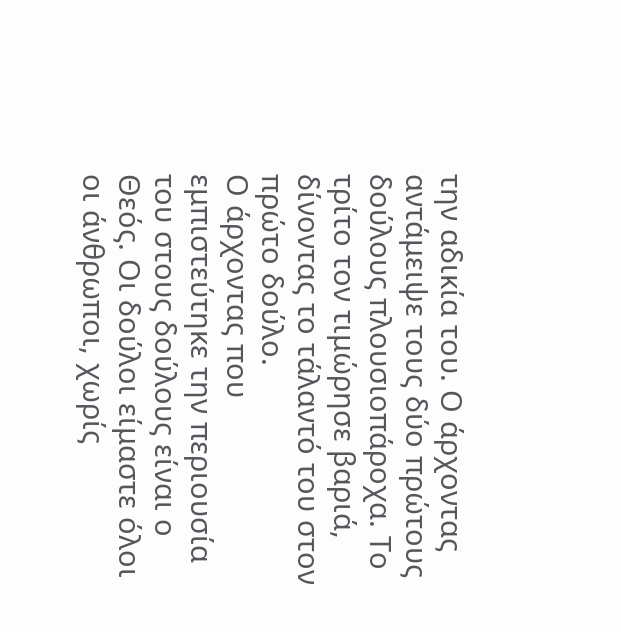την αδικία του. Ο άρχοντας αντάμειψε τους δύο πρώτους δούλους πλουσιοπάροχα. Το τρίτο τον τιμώρησε βαριά, δίνοντας το τάλαντό του στον πρώτο δούλο.
Ο άρχοντας που εμπιστεύτηκε την περιουσία του στους δούλους είναι ο Θεός. Οι δούλοι είμαστε όλοι οι άνθρωποι, χωρίς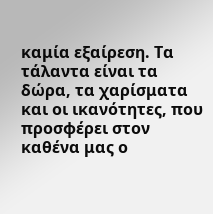καμία εξαίρεση. Τα τάλαντα είναι τα δώρα, τα χαρίσματα και οι ικανότητες, που προσφέρει στον καθένα μας ο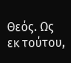Θεός. Ως εκ τούτου,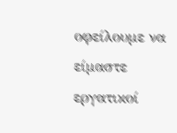οφείλουμε να είμαστε εργατικοί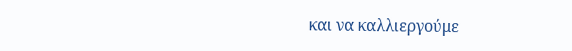και να καλλιεργούμε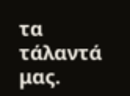τα τάλαντά μας.